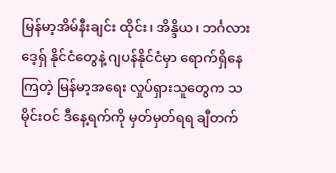မြန်မာ့အိမ်နီးချင်း ထိုင်း၊ အိန္ဒိယ၊ ဘင်္ဂလားဒေ့ရှ် နိုင်ငံတွေနဲ့ ဂျပန်နိုင်ငံမှာ ရောက်ရှိနေကြတဲ့ မြန်မာ့အရေး လှုပ်ရှားသူတွေက သမိုင်းဝင် ဒီနေ့ရက်ကို မှတ်မှတ်ရရ ချီတက်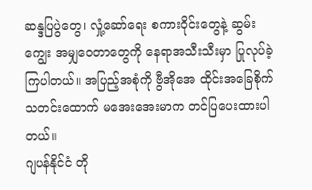ဆန္ဒပြပွဲတွေ၊ လှုံ့ဆော်ရေး စကားဝိုင်းတွေနဲ့ ဆွမ်းကျွေး အမျှဝေတာတွေကို နေရာအသီးသီးမှာ ပြုလုပ်ခဲ့ကြပါတယ်။ အပြည့်အစုံကို ဗွီအိုအေ ထိုင်းအခြေစိုက် သတင်းထောက် မအေးအေးမာက တင်ပြပေးထားပါတယ်။
ဂျပန်နိုင်ငံ တို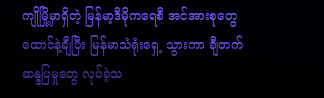ကျိုမြို့မှာရှိတဲ့ မြန်မာ့ဒီမိုကရေစီ အင်အားစုတွေ ထောင်နဲ့ချီပြီး မြန်မာသံရုံးရှေ့ သွားကာ ချီတက် ဆန္ဒပြမှုတွေ လုပ်ခဲ့သ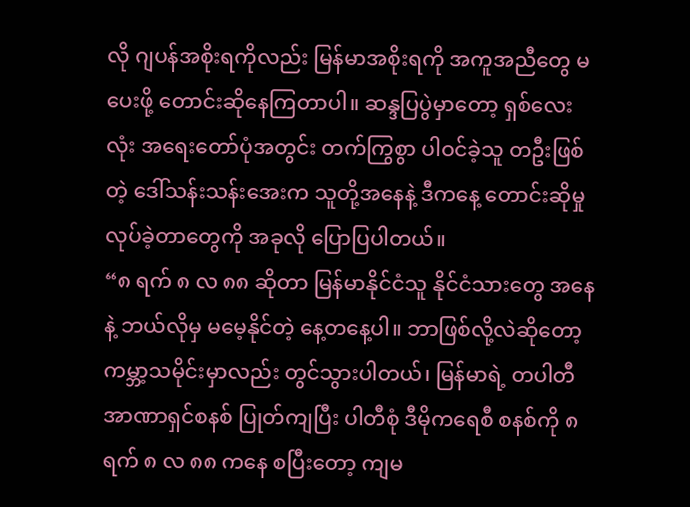လို ဂျပန်အစိုးရကိုလည်း မြန်မာအစိုးရကို အကူအညီတွေ မပေးဖို့ တောင်းဆိုနေကြတာပါ။ ဆန္ဒပြပွဲမှာတော့ ရှစ်လေးလုံး အရေးတော်ပုံအတွင်း တက်ကြွစွာ ပါဝင်ခဲ့သူ တဦးဖြစ်တဲ့ ဒေါ်သန်းသန်းအေးက သူတို့အနေနဲ့ ဒီကနေ့ တောင်းဆိုမှု လုပ်ခဲ့တာတွေကို အခုလို ပြောပြပါတယ်။
“၈ ရက် ၈ လ ၈၈ ဆိုတာ မြန်မာနိုင်ငံသူ နိုင်ငံသားတွေ အနေနဲ့ ဘယ်လိုမှ မမေ့နိုင်တဲ့ နေ့တနေ့ပါ။ ဘာဖြစ်လို့လဲဆိုတော့ ကမ္ဘာ့သမိုင်းမှာလည်း တွင်သွားပါတယ်၊ မြန်မာရဲ့ တပါတီ အာဏာရှင်စနစ် ပြုတ်ကျပြီး ပါတီစုံ ဒီမိုကရေစီ စနစ်ကို ၈ ရက် ၈ လ ၈၈ ကနေ စပြီးတော့ ကျမ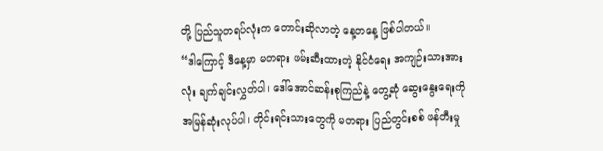တို့ ပြည်သူတရပ်လုံးက တောင်းဆိုလာတဲ့ နေ့တနေ့ ဖြစ်ပါတယ်။
“ဒါကြောင့် ဒီနေ့မှာ မတရား ဖမ်းဆီးထားတဲ့ နိုင်ငံရေး အကျဉ်းသားအားလုံး ချက်ချင်းလွှတ်ပါ၊ ဒေါ်အောင်ဆန်းစုကြည်နဲ့ တွေ့ဆုံ ဆွေးနွေးရေးကို အမြန်ဆုံးလုပ်ပါ၊ တိုင်းရင်းသားတွေကို မတရား ပြည်တွင်းစစ် ဖန်တီးမှု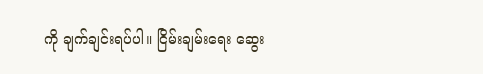ကို ချက်ချင်းရပ်ပါ။ ငြိမ်းချမ်းရေး ဆွေး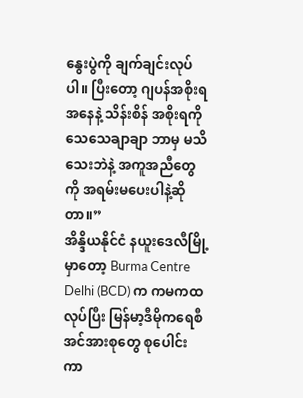နွေးပွဲကို ချက်ချင်းလုပ်ပါ။ ပြီးတော့ ဂျပန်အစိုးရ အနေနဲ့ သိန်းစိန် အစိုးရကို သေသေချာချာ ဘာမှ မသိသေးဘဲနဲ့ အကူအညီတွေကို အရမ်းမပေးပါနဲ့ဆိုတာ။”
အိန္ဒိယနိုင်ငံ နယူးဒေလီမြို့မှာတော့ Burma Centre Delhi (BCD) က ကမကထလုပ်ပြီး မြန်မာ့ဒီမိုကရေစီ အင်အားစုတွေ စုပေါင်းကာ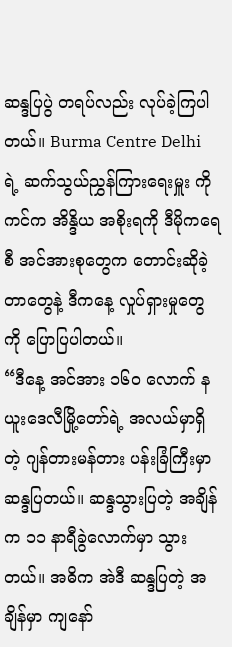ဆန္ဒပြပွဲ တရပ်လည်း လုပ်ခဲ့ကြပါတယ်။ Burma Centre Delhi ရဲ့ ဆက်သွယ်ညွှန်ကြားရေးမှူး ကိုကင်က အိန္ဒိယ အစိုးရကို ဒီမိုကရေစီ အင်အားစုတွေက တောင်းဆိုခဲ့တာတွေနဲ့ ဒီကနေ့ လှုပ်ရှားမှုတွေကို ပြောပြပါတယ်။
“ဒီနေ့ အင်အား ၁၆၀ လောက် နယူးဒေလီမြို့တော်ရဲ့ အလယ်မှာရှိတဲ့ ဂျန်တားမန်တား ပန်းခြံကြီးမှာ ဆန္ဒပြတယ်။ ဆန္ဒသွားပြတဲ့ အချိန်က ၁၁ နာရီခွဲလောက်မှာ သွားတယ်။ အဓိက အဲဒီ ဆန္ဒပြတဲ့ အချိန်မှာ ကျနော်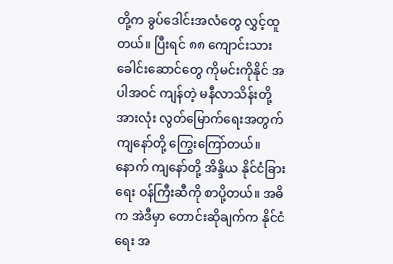တို့က ခွပ်ဒေါင်းအလံတွေ လွှင့်ထူတယ်။ ပြီးရင် ၈၈ ကျောင်းသားခေါင်းဆောင်တွေ ကိုမင်းကိုနိုင် အပါအဝင် ကျန်တဲ့ မနီလာသိန်းတို့ အားလုံး လွတ်မြောက်ရေးအတွက် ကျနော်တို့ ကြွေးကြော်တယ်။ နောက် ကျနော်တို့ အိန္ဒိယ နိုင်ငံခြားရေး ဝန်ကြီးဆီကို စာပို့တယ်။ အဓိက အဲဒီမှာ တောင်းဆိုချက်က နိုင်ငံရေး အ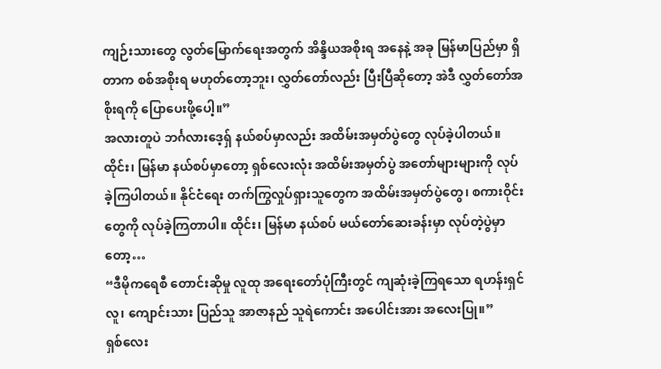ကျဉ်းသားတွေ လွတ်မြောက်ရေးအတွက် အိန္ဒိယအစိုးရ အနေနဲ့ အခု မြန်မာပြည်မှာ ရှိတာက စစ်အစိုးရ မဟုတ်တော့ဘူး၊ လွှတ်တော်လည်း ပြီးပြီဆိုတော့ အဲဒီ လွှတ်တော်အစိုးရကို ပြောပေးဖို့ပေါ့။”
အလားတူပဲ ဘင်္ဂလားဒေ့ရှ် နယ်စပ်မှာလည်း အထိမ်းအမှတ်ပွဲတွေ လုပ်ခဲ့ပါတယ်။ ထိုင်း၊ မြန်မာ နယ်စပ်မှာတော့ ရှစ်လေးလုံး အထိမ်းအမှတ်ပွဲ အတော်များများကို လုပ်ခဲ့ကြပါတယ်။ နိုင်ငံရေး တက်ကြွလှုပ်ရှားသူတွေက အထိမ်းအမှတ်ပွဲတွေ၊ စကားဝိုင်းတွေကို လုပ်ခဲ့ကြတာပါ။ ထိုင်း၊ မြန်မာ နယ်စပ် မယ်တော်ဆေးခန်းမှာ လုပ်တဲ့ပွဲမှာတော့…
“ဒီမိုကရေစီ တောင်းဆိုမှု လူထု အရေးတော်ပုံကြီးတွင် ကျဆုံးခဲ့ကြရသော ရဟန်းရှင်လူ၊ ကျောင်းသား ပြည်သူ အာဇာနည် သူရဲကောင်း အပေါင်းအား အလေးပြု။”
ရှစ်လေး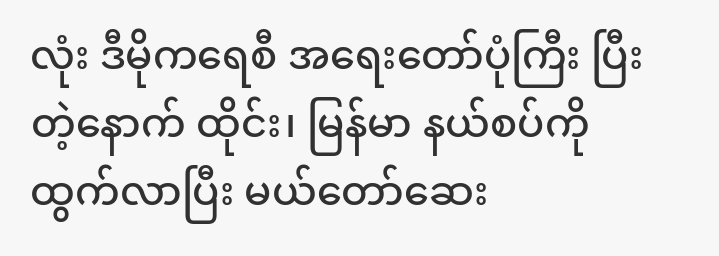လုံး ဒီမိုကရေစီ အရေးတော်ပုံကြီး ပြီးတဲ့နောက် ထိုင်း၊ မြန်မာ နယ်စပ်ကို ထွက်လာပြီး မယ်တော်ဆေး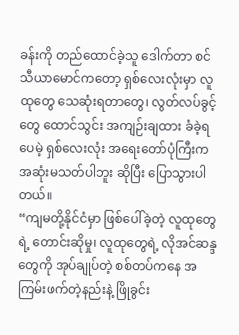ခန်းကို တည်ထောင်ခဲ့သူ ဒေါက်တာ စင်သီယာမောင်ကတော့ ရှစ်လေးလုံးမှာ လူထုတွေ သေဆုံးရတာတွေ၊ လွတ်လပ်ခွင့်တွေ ထောင်သွင်း အကျဉ်းချထား ခံခဲ့ရပေမဲ့ ရှစ်လေးလုံး အရေးတော်ပုံကြီးက အဆုံးမသတ်ပါဘူး ဆိုပြီး ပြောသွားပါတယ်။
“ကျမတို့နိုင်ငံမှာ ဖြစ်ပေါ်ခဲ့တဲ့ လူထုတွေရဲ့ တောင်းဆိုမှု၊ လူထုတွေရဲ့ လိုအင်ဆန္ဒတွေကို အုပ်ချုပ်တဲ့ စစ်တပ်ကနေ အကြမ်းဖက်တဲ့နည်းနဲ့ ဖြိုခွင်း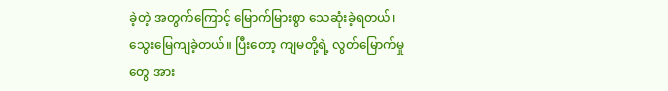ခဲ့တဲ့ အတွက်ကြောင့် မြောက်မြားစွာ သေဆုံးခဲ့ရတယ်၊ သွေးမြေကျခဲ့တယ်။ ပြီးတော့ ကျမတို့ရဲ့ လွတ်မြောက်မှုတွေ အား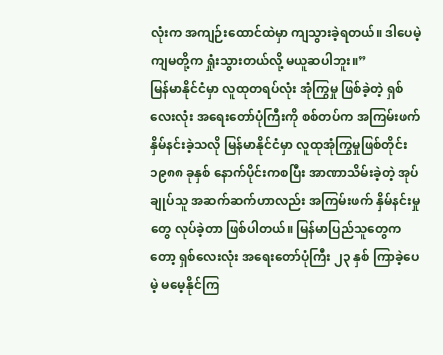လုံးက အကျဉ်းထောင်ထဲမှာ ကျသွားခဲ့ရတယ်။ ဒါပေမဲ့ ကျမတို့က ရှုံးသွားတယ်လို့ မယူဆပါဘူး။”
မြန်မာနိုင်ငံမှာ လူထုတရပ်လုံး အုံကြွမှု ဖြစ်ခဲ့တဲ့ ရှစ်လေးလုံး အရေးတော်ပုံကြီးကို စစ်တပ်က အကြမ်းဖက် နှိမ်နင်းခဲ့သလို မြန်မာနိုင်ငံမှာ လူထုအုံကြွမှုဖြစ်တိုင်း ၁၉၈၈ ခုနှစ် နောက်ပိုင်းကစပြီး အာဏာသိမ်းခဲ့တဲ့ အုပ်ချုပ်သူ အဆက်ဆက်ဟာလည်း အကြမ်းဖက် နှိမ်နင်းမှုတွေ လုပ်ခဲ့တာ ဖြစ်ပါတယ်။ မြန်မာပြည်သူတွေကတော့ ရှစ်လေးလုံး အရေးတော်ပုံကြီး ၂၃ နှစ် ကြာခဲ့ပေမဲ့ မမေ့နိုင်ကြ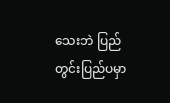သေးဘဲ ပြည်တွင်းပြည်ပမှာ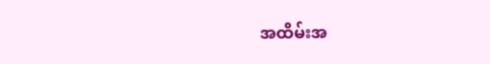အထိမ်းအ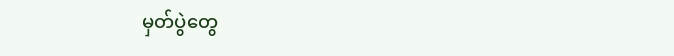မှတ်ပွဲတွေ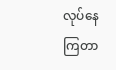လုပ်နေကြတာ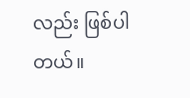လည်း ဖြစ်ပါတယ်။